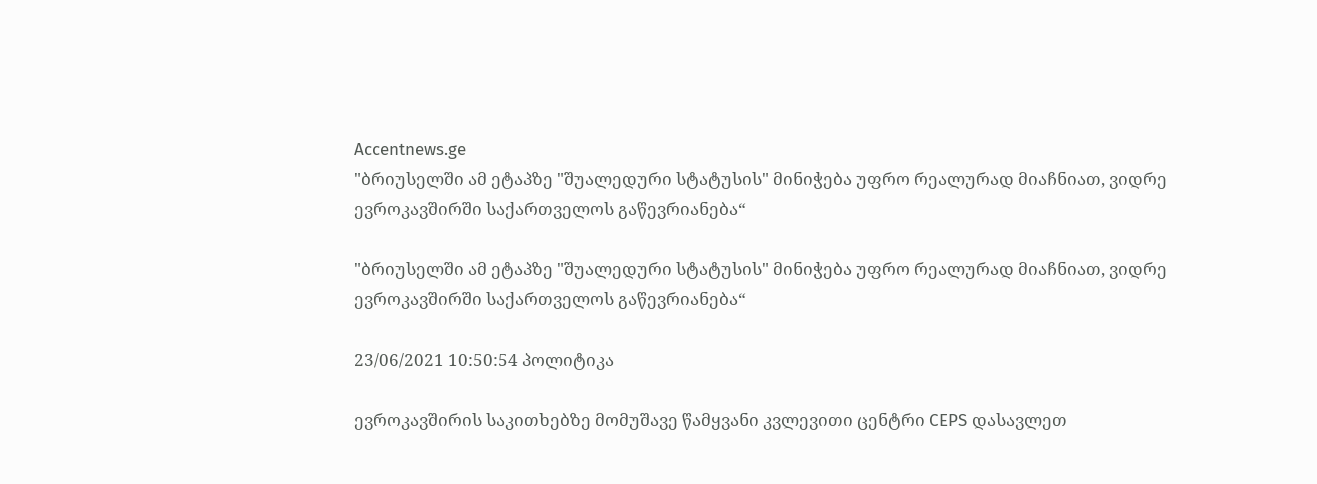Accentnews.ge
"ბრიუსელში ამ ეტაპზე "შუალედური სტატუსის" მინიჭება უფრო რეალურად მიაჩნიათ, ვიდრე ევროკავშირში საქართველოს გაწევრიანება“

"ბრიუსელში ამ ეტაპზე "შუალედური სტატუსის" მინიჭება უფრო რეალურად მიაჩნიათ, ვიდრე ევროკავშირში საქართველოს გაწევრიანება“

23/06/2021 10:50:54 პოლიტიკა

ევროკავშირის საკითხებზე მომუშავე წამყვანი კვლევითი ცენტრი CEPS დასავლეთ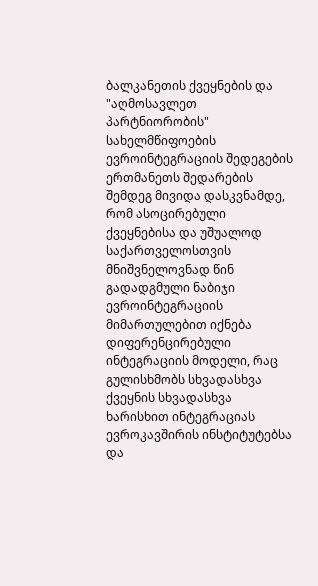ბალკანეთის ქვეყნების და "აღმოსავლეთ პარტნიორობის" სახელმწიფოების ევროინტეგრაციის შედეგების ერთმანეთს შედარების შემდეგ მივიდა დასკვნამდე, რომ ასოცირებული ქვეყნებისა და უშუალოდ საქართველოსთვის მნიშვნელოვნად წინ გადადგმული ნაბიჯი ევროინტეგრაციის მიმართულებით იქნება დიფერენცირებული ინტეგრაციის მოდელი, რაც გულისხმობს სხვადასხვა ქვეყნის სხვადასხვა ხარისხით ინტეგრაციას ევროკავშირის ინსტიტუტებსა და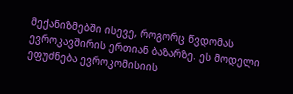მექანიზმებში ისევე, როგორც წვდომას ევროკავშირის ერთიან ბაზარზე. ეს მოდელი ეფუძნება ევროკომისიის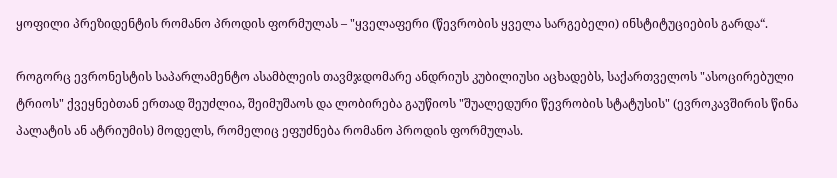ყოფილი პრეზიდენტის რომანო პროდის ფორმულას – "ყველაფერი (წევრობის ყველა სარგებელი) ინსტიტუციების გარდა“.

როგორც ევრონესტის საპარლამენტო ასამბლეის თავმჯდომარე ანდრიუს კუბილიუსი აცხადებს, საქართველოს "ასოცირებული ტრიოს" ქვეყნებთან ერთად შეუძლია, შეიმუშაოს და ლობირება გაუწიოს "შუალედური წევრობის სტატუსის" (ევროკავშირის წინა პალატის ან ატრიუმის) მოდელს, რომელიც ეფუძნება რომანო პროდის ფორმულას.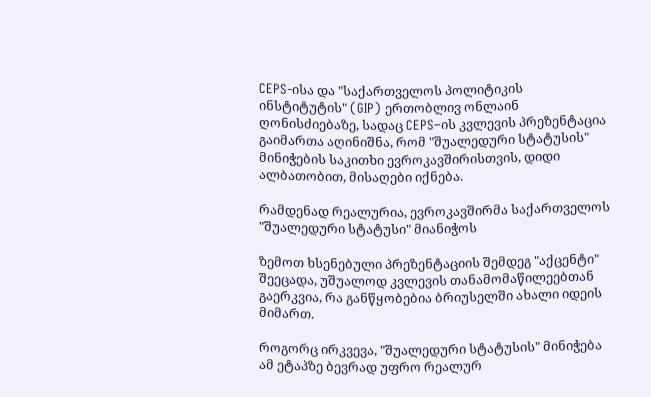CEPS-ისა და "საქართველოს პოლიტიკის ინსტიტუტის" (GIP) ერთობლივ ონლაინ ღონისძიებაზე, სადაც CEPS–ის კვლევის პრეზენტაცია გაიმართა აღინიშნა, რომ "შუალედური სტატუსის" მინიჭების საკითხი ევროკავშირისთვის, დიდი ალბათობით, მისაღები იქნება.

რამდენად რეალურია, ევროკავშირმა საქართველოს "შუალედური სტატუსი" მიანიჭოს

ზემოთ ხსენებული პრეზენტაციის შემდეგ "აქცენტი" შეეცადა, უშუალოდ კვლევის თანამომაწილეებთან გაერკვია, რა განწყობებია ბრიუსელში ახალი იდეის მიმართ.

როგორც ირკვევა, "შუალედური სტატუსის" მინიჭება ამ ეტაპზე ბევრად უფრო რეალურ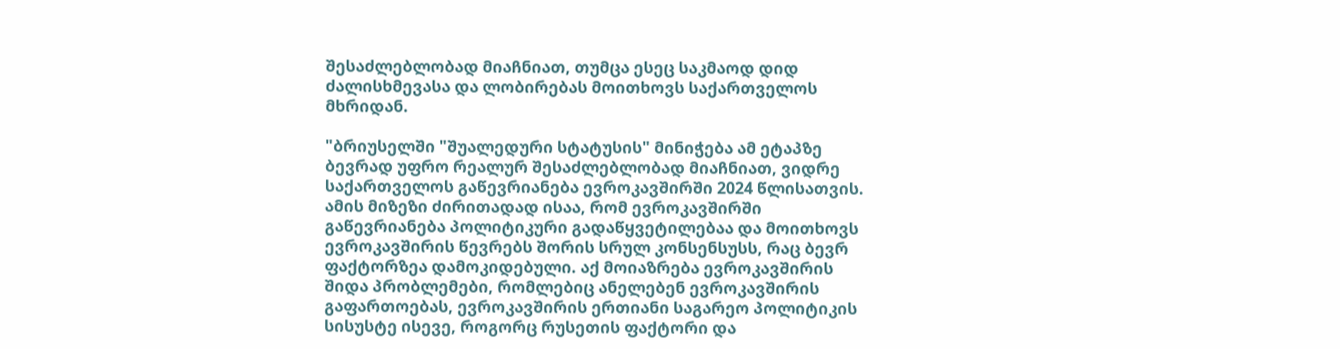შესაძლებლობად მიაჩნიათ, თუმცა ესეც საკმაოდ დიდ ძალისხმევასა და ლობირებას მოითხოვს საქართველოს მხრიდან.

"ბრიუსელში "შუალედური სტატუსის" მინიჭება ამ ეტაპზე ბევრად უფრო რეალურ შესაძლებლობად მიაჩნიათ, ვიდრე საქართველოს გაწევრიანება ევროკავშირში 2024 წლისათვის. ამის მიზეზი ძირითადად ისაა, რომ ევროკავშირში გაწევრიანება პოლიტიკური გადაწყვეტილებაა და მოითხოვს ევროკავშირის წევრებს შორის სრულ კონსენსუსს, რაც ბევრ ფაქტორზეა დამოკიდებული. აქ მოიაზრება ევროკავშირის შიდა პრობლემები, რომლებიც ანელებენ ევროკავშირის გაფართოებას, ევროკავშირის ერთიანი საგარეო პოლიტიკის სისუსტე ისევე, როგორც რუსეთის ფაქტორი და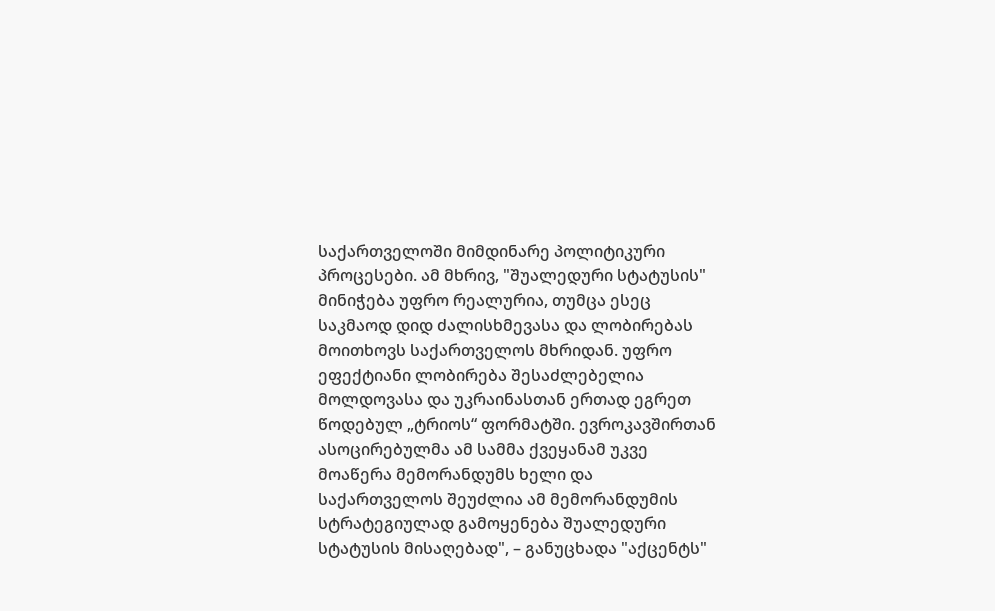საქართველოში მიმდინარე პოლიტიკური პროცესები. ამ მხრივ, "შუალედური სტატუსის" მინიჭება უფრო რეალურია, თუმცა ესეც საკმაოდ დიდ ძალისხმევასა და ლობირებას მოითხოვს საქართველოს მხრიდან. უფრო ეფექტიანი ლობირება შესაძლებელია მოლდოვასა და უკრაინასთან ერთად ეგრეთ წოდებულ „ტრიოს“ ფორმატში. ევროკავშირთან ასოცირებულმა ამ სამმა ქვეყანამ უკვე მოაწერა მემორანდუმს ხელი და საქართველოს შეუძლია ამ მემორანდუმის სტრატეგიულად გამოყენება შუალედური სტატუსის მისაღებად", – განუცხადა "აქცენტს"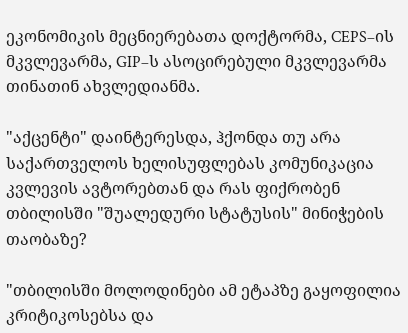ეკონომიკის მეცნიერებათა დოქტორმა, CEPS–ის მკვლევარმა, GIP–ს ასოცირებული მკვლევარმა თინათინ ახვლედიანმა.

"აქცენტი" დაინტერესდა, ჰქონდა თუ არა საქართველოს ხელისუფლებას კომუნიკაცია კვლევის ავტორებთან და რას ფიქრობენ თბილისში "შუალედური სტატუსის" მინიჭების თაობაზე?

"თბილისში მოლოდინები ამ ეტაპზე გაყოფილია კრიტიკოსებსა და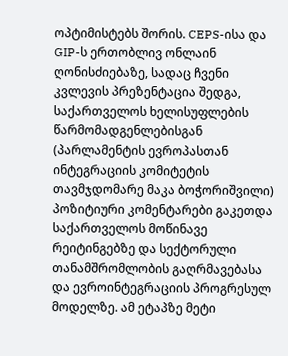ოპტიმისტებს შორის. CEPS-ისა და GIP-ს ერთობლივ ონლაინ ღონისძიებაზე, სადაც ჩვენი კვლევის პრეზენტაცია შედგა, საქართველოს ხელისუფლების წარმომადგენლებისგან (პარლამენტის ევროპასთან ინტეგრაციის კომიტეტის თავმჯდომარე მაკა ბოჭორიშვილი) პოზიტიური კომენტარები გაკეთდა საქართველოს მოწინავე რეიტინგებზე და სექტორული თანამშრომლობის გაღრმავებასა და ევროინტეგრაციის პროგრესულ მოდელზე. ამ ეტაპზე მეტი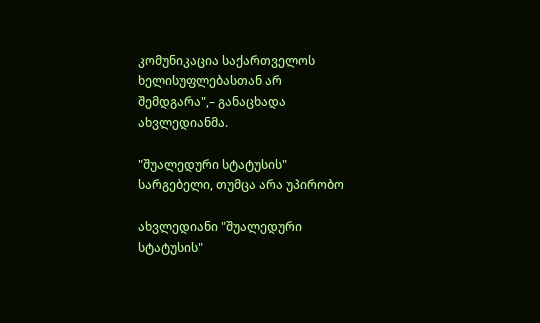კომუნიკაცია საქართველოს ხელისუფლებასთან არ შემდგარა",– განაცხადა ახვლედიანმა.

"შუალედური სტატუსის" სარგებელი, თუმცა არა უპირობო

ახვლედიანი "შუალედური სტატუსის"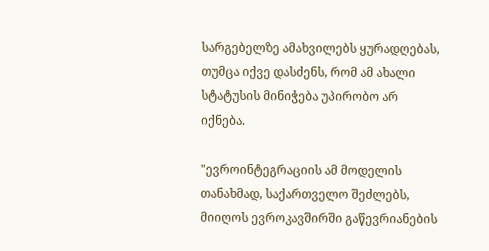სარგებელზე ამახვილებს ყურადღებას, თუმცა იქვე დასძენს, რომ ამ ახალი სტატუსის მინიჭება უპირობო არ იქნება.

"ევროინტეგრაციის ამ მოდელის თანახმად, საქართველო შეძლებს, მიიღოს ევროკავშირში გაწევრიანების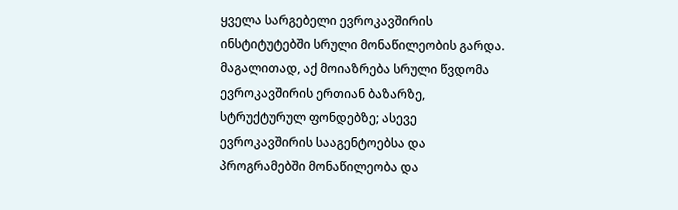ყველა სარგებელი ევროკავშირის ინსტიტუტებში სრული მონაწილეობის გარდა. მაგალითად, აქ მოიაზრება სრული წვდომა ევროკავშირის ერთიან ბაზარზე, სტრუქტურულ ფონდებზე; ასევე ევროკავშირის სააგენტოებსა და პროგრამებში მონაწილეობა და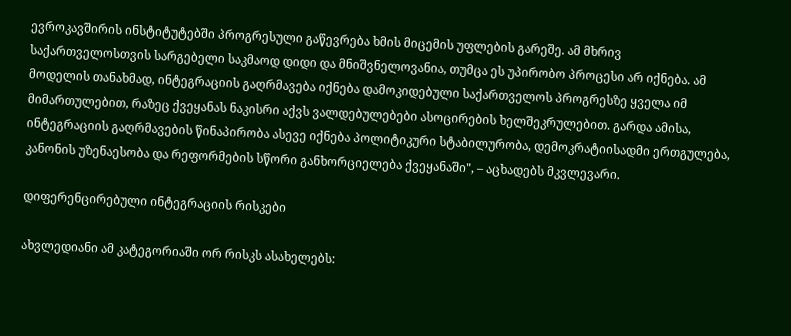ევროკავშირის ინსტიტუტებში პროგრესული გაწევრება ხმის მიცემის უფლების გარეშე. ამ მხრივ საქართველოსთვის სარგებელი საკმაოდ დიდი და მნიშვნელოვანია, თუმცა ეს უპირობო პროცესი არ იქნება. ამ მოდელის თანახმად, ინტეგრაციის გაღრმავება იქნება დამოკიდებული საქართველოს პროგრესზე ყველა იმ მიმართულებით, რაზეც ქვეყანას ნაკისრი აქვს ვალდებულებები ასოცირების ხელშეკრულებით. გარდა ამისა, ინტეგრაციის გაღრმავების წინაპირობა ასევე იქნება პოლიტიკური სტაბილურობა, დემოკრატიისადმი ერთგულება, კანონის უზენაესობა და რეფორმების სწორი განხორციელება ქვეყანაში", – აცხადებს მკვლევარი.

დიფერენცირებული ინტეგრაციის რისკები

ახვლედიანი ამ კატეგორიაში ორ რისკს ასახელებს: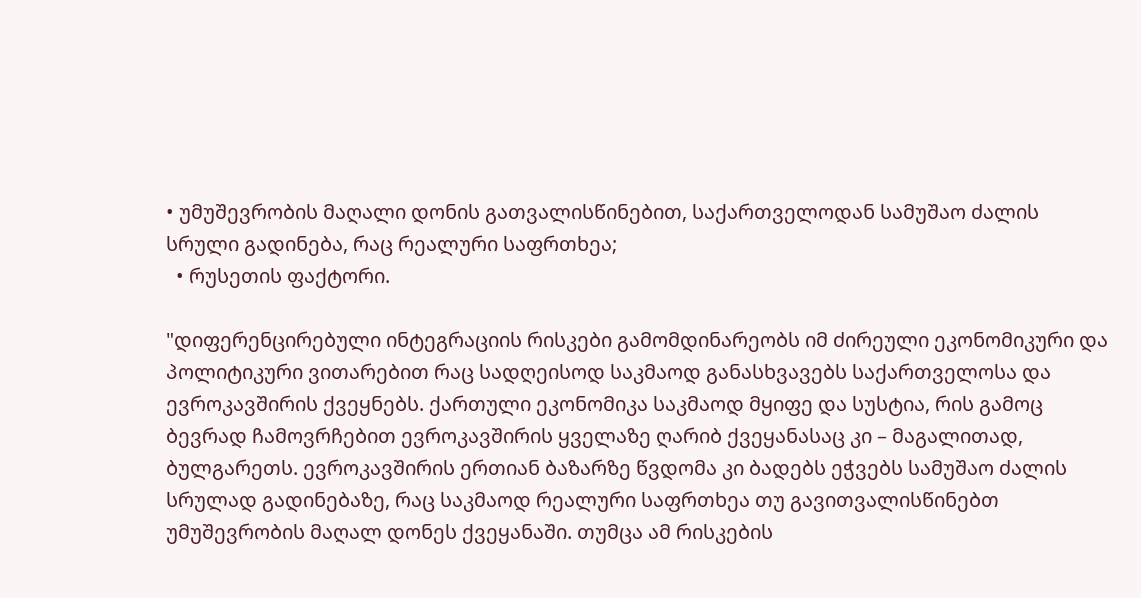• უმუშევრობის მაღალი დონის გათვალისწინებით, საქართველოდან სამუშაო ძალის სრული გადინება, რაც რეალური საფრთხეა;
  • რუსეთის ფაქტორი.

"დიფერენცირებული ინტეგრაციის რისკები გამომდინარეობს იმ ძირეული ეკონომიკური და პოლიტიკური ვითარებით რაც სადღეისოდ საკმაოდ განასხვავებს საქართველოსა და ევროკავშირის ქვეყნებს. ქართული ეკონომიკა საკმაოდ მყიფე და სუსტია, რის გამოც ბევრად ჩამოვრჩებით ევროკავშირის ყველაზე ღარიბ ქვეყანასაც კი – მაგალითად, ბულგარეთს. ევროკავშირის ერთიან ბაზარზე წვდომა კი ბადებს ეჭვებს სამუშაო ძალის სრულად გადინებაზე, რაც საკმაოდ რეალური საფრთხეა თუ გავითვალისწინებთ უმუშევრობის მაღალ დონეს ქვეყანაში. თუმცა ამ რისკების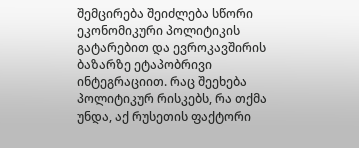შემცირება შეიძლება სწორი ეკონომიკური პოლიტიკის გატარებით და ევროკავშირის ბაზარზე ეტაპობრივი ინტეგრაციით. რაც შეეხება პოლიტიკურ რისკებს, რა თქმა უნდა, აქ რუსეთის ფაქტორი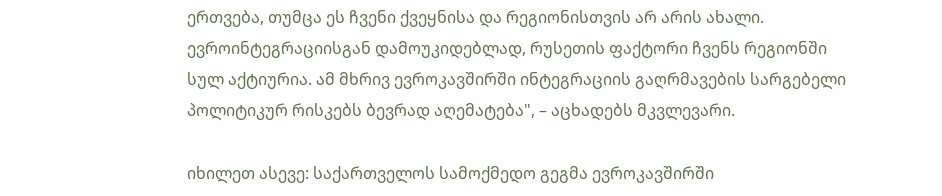ერთვება, თუმცა ეს ჩვენი ქვეყნისა და რეგიონისთვის არ არის ახალი. ევროინტეგრაციისგან დამოუკიდებლად, რუსეთის ფაქტორი ჩვენს რეგიონში სულ აქტიურია. ამ მხრივ ევროკავშირში ინტეგრაციის გაღრმავების სარგებელი პოლიტიკურ რისკებს ბევრად აღემატება", – აცხადებს მკვლევარი.

იხილეთ ასევე: საქართველოს სამოქმედო გეგმა ევროკავშირში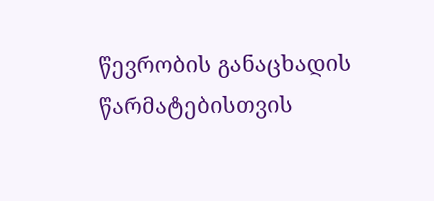წევრობის განაცხადის წარმატებისთვის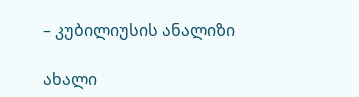– კუბილიუსის ანალიზი

ახალი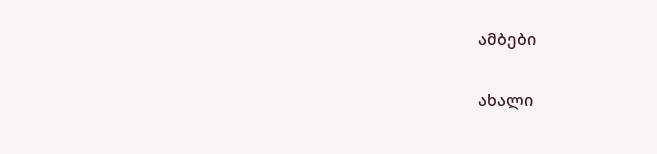ამბები

ახალი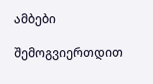ამბები

შემოგვიერთდით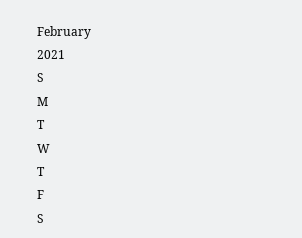February
2021
S
M
T
W
T
F
S